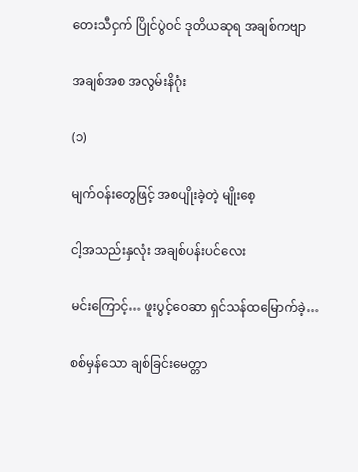တေးသီငှက် ပြိုင်ပွဲဝင် ဒုတိယဆုရ အချစ်ကဗျာ

အချစ်အစ အလွမ်းနိဂုံး

(၁)

မျက်ဝန်းတွေဖြင့် အစပျိုးခဲ့တဲ့ မျိုးစေ့

ငါ့အသည်းနှလုံး အချစ်ပန်းပင်လေး

မင်းကြောင့်… ဖူးပွင့်ဝေဆာ ရှင်သန်ထမြောက်ခဲ့…

စစ်မှန်သော ချစ်ခြင်းမေတ္တာ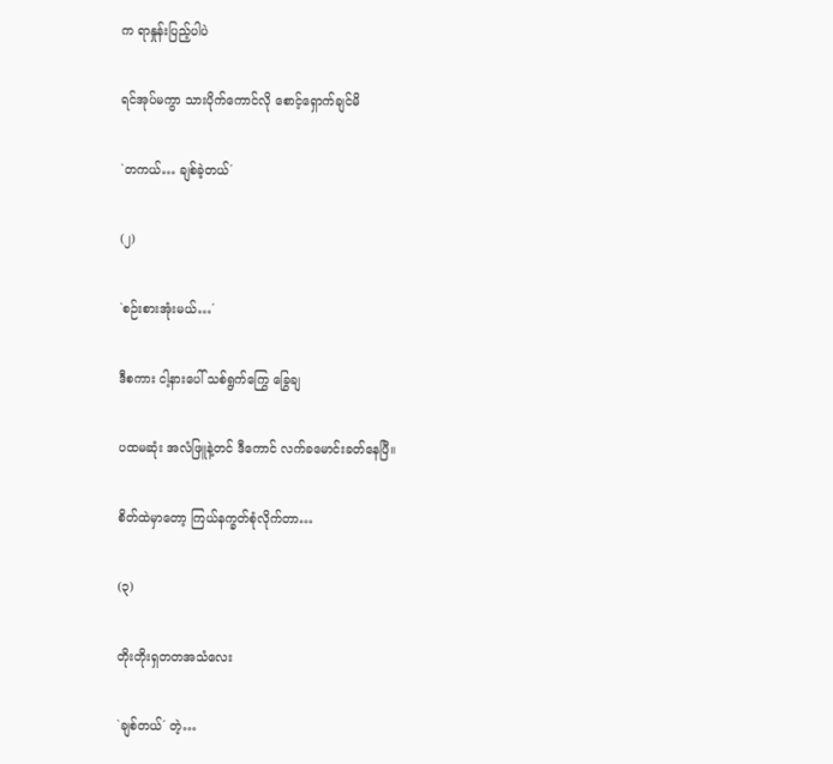က ရာနှုန်းပြည့်ပါပဲ

ရင်အုပ်မကွာ သားပိုက်ကောင်လို စောင့်ရှောက်ချင်မိ

`တကယ်… ချစ်ခဲ့တယ်´

(၂)

`စဉ်းစားအုံးမယ်…´

ဒီစကား ငါ့နားပေါ် သစ်ရွက်ကြွေ ခြွေချ

ပထမဆုံး အလံဖြူနဲ့တင် ဒီကောင် လက်ခမောင်းခတ်နေပြီ။

စိတ်ထဲမှာတော့ ကြယ်နက္ခတ်စုံလိုက်တာ…

(၃)

တိုးတိုးရှတတအသံလေး

`ချစ်တယ်´ တဲ့…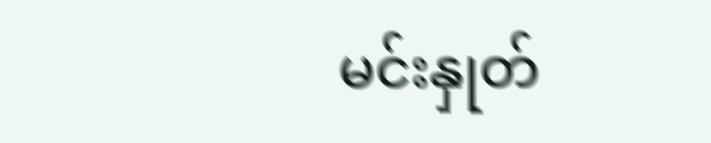မင်းနှုတ်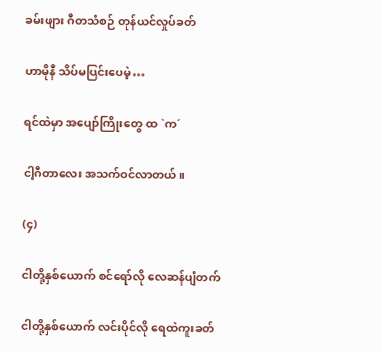ခမ်းဖျား ဂီတသံစဉ် တုန်ယင်လှုပ်ခတ်

ဟာမိုနီ သိပ်မပြင်းပေမဲ့…

ရင်ထဲမှာ အပျော်ကြိုးတွေ ထ `က´

ငါ့ဂီတာလေး အသက်ဝင်လာတယ်။

(၄)

ငါတို့နှစ်ယောက် စင်ရော်လို လေဆန်ပျံတက်

ငါတို့နှစ်ယောက် လင်းပိုင်လို ရေထဲကူးခတ်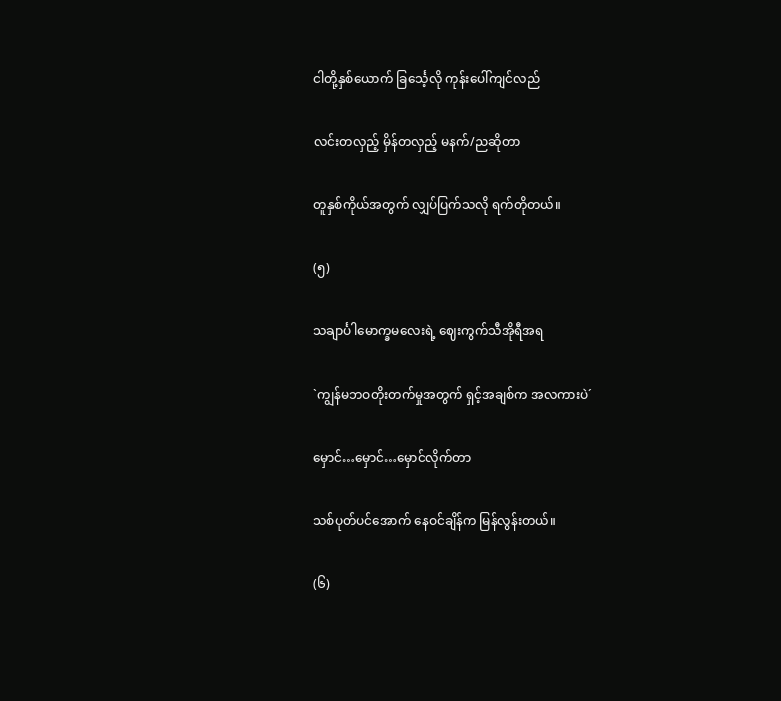ငါတို့နှစ်ယောက် ခြင်္သေ့လို ကုန်းပေါ်ကျင်လည်

လင်းတလှည့် မှိန်တလှည့် မနက်/ညဆိုတာ

တူနှစ်ကိုယ်အတွက် လျှပ်ပြက်သလို ရက်တိုတယ်။

(၅)

သချာင်္ပါမောက္ခမလေးရဲ့ ဈေးကွက်သီအိုရီအရ

`ကျွန်မဘဝတိုးတက်မှုအတွက် ရှင့်အချစ်က အလကားပဲ´

မှောင်…မှောင်…မှောင်လိုက်တာ

သစ်ပုတ်ပင်အောက် နေဝင်ချိန်က မြန်လွန်းတယ်။

(၆)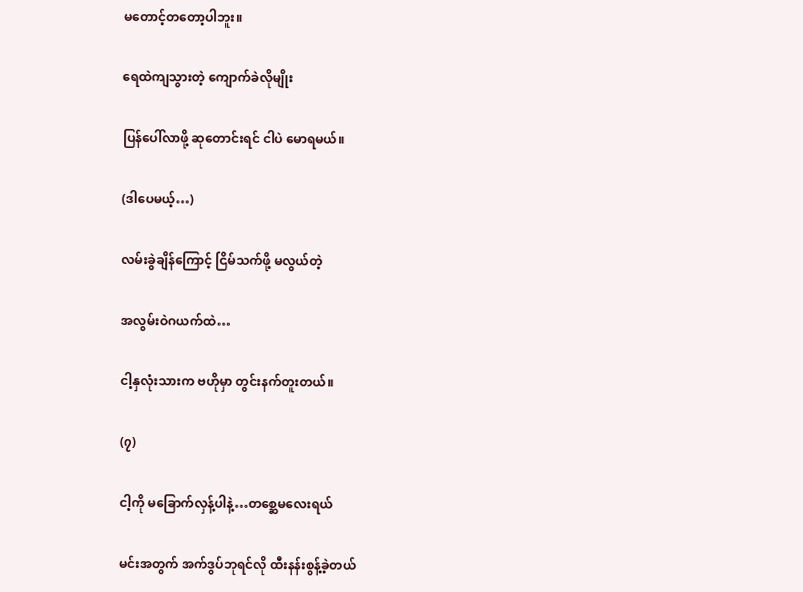မတောင့်တတော့ပါဘူး။

ရေထဲကျသွားတဲ့ ကျောက်ခဲလိုမျိုး

ပြန်ပေါ်လာဖို့ ဆုတောင်းရင် ငါပဲ မောရမယ်။

(ဒါပေမယ့်…)

လမ်းခွဲချိန်ကြောင့် ငြိမ်သက်ဖို့ မလွယ်တဲ့

အလွမ်းဝဲဂယက်ထဲ…

ငါ့နှလုံးသားက ဗဟိုမှာ တွင်းနက်တူးတယ်။

(၇)

ငါ့ကို မခြောက်လှန့်ပါနဲ့…တစ္ဆေမလေးရယ်

မင်းအတွက် အက်ဒွပ်ဘုရင်လို ထီးနန်းစွန့်ခဲ့တယ်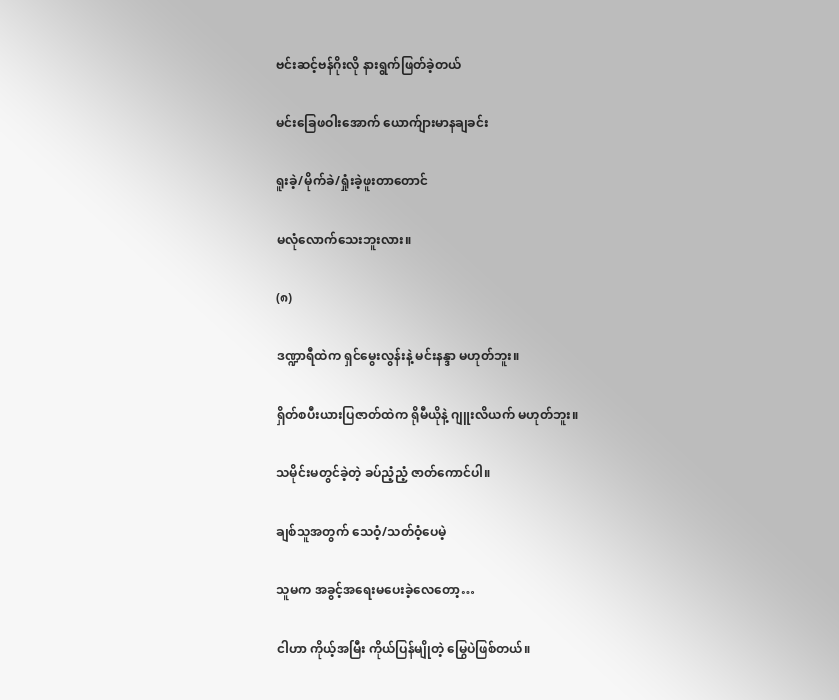ဗင်းဆင့်ဗန်ဂိုးလို နားရွက်ဖြတ်ခဲ့တယ်

မင်းခြေဖဝါးအောက် ယောက်ျားမာနချခင်း

ရူးခဲ့/မိုက်ခဲ/ရှုံးခဲ့ဖူးတာတောင်

မလုံလောက်သေးဘူးလား။

(၈)

ဒဏ္ဍာရီထဲက ရှင်မွေးလွန်းနဲ့ မင်းနန္ဒာ မဟုတ်ဘူး။

ရှိတ်စပီးယားပြဇာတ်ထဲက ရိုမီယိုနဲ့ ဂျူးလိယက် မဟုတ်ဘူး။

သမိုင်းမတွင်ခဲ့တဲ့ ခပ်ညံ့ညံ့ ဇာတ်ကောင်ပါ။

ချစ်သူအတွက် သေဝံ့/သတ်ဝံ့ပေမဲ့

သူမက အခွင့်အရေးမပေးခဲ့လေတော့…

ငါဟာ ကိုယ့်အမြီး ကိုယ်ပြန်မျိုတဲ့ မြွေပဲဖြစ်တယ်။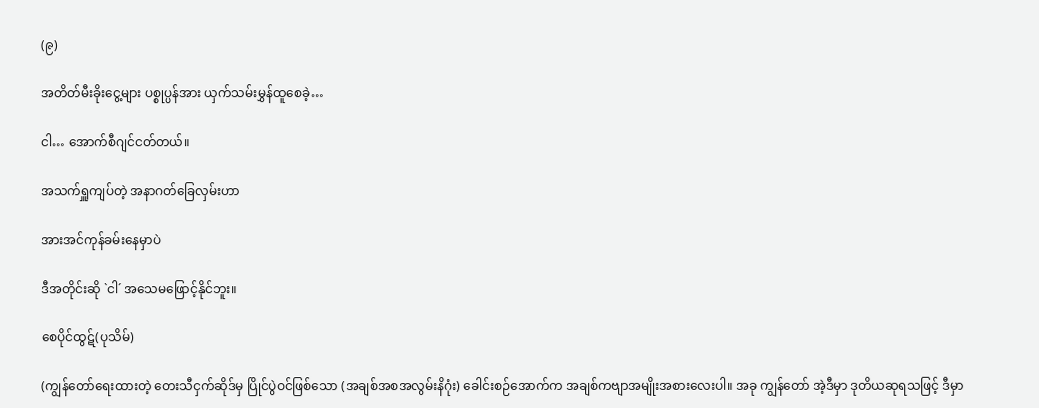(၉)

အတိတ်မီးခိုးငွေ့များ ပစ္စုပ္ပန်အား ယှက်သမ်းမွှန်ထူစေခဲ့…

ငါ… အောက်စီဂျင်ငတ်တယ်။

အသက်ရှူကျပ်တဲ့ အနာဂတ်ခြေလှမ်းဟာ

အားအင်ကုန်ခမ်းနေမှာပဲ

ဒီအတိုင်းဆို `ငါ´ အသေမဖြောင့်နိုင်ဘူး။

စေပိုင်ထွဋ်(ပုသိမ်)

(ကျွန်တော်ရေးထားတဲ့ တေးသီငှက်ဆိုဒ်မှ ပြိုင်ပွဲဝင်ဖြစ်သော (အချစ်အစအလွမ်းနိဂုံး) ခေါင်းစဉ်အောက်က အချစ်ကဗျာအမျိုးအစားလေးပါ။ အခု ကျွန်တော် အဲ့ဒီမှာ ဒုတိယဆုရသဖြင့် ဒီမှာ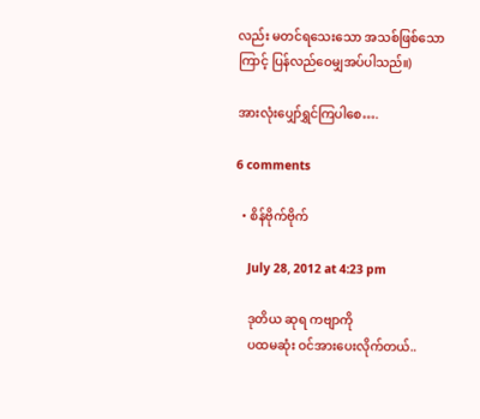လည်း မတင်ရသေးသော အသစ်ဖြစ်သောကြာင့် ပြန်လည်ဝေမျှအပ်ပါသည်။)

အားလုံးပျှော်ရွှင်ကြပါစေ….

6 comments

  • စိန်ဗိုက်ဗိုက်

    July 28, 2012 at 4:23 pm

    ဒုတိယ ဆုရ ကဗျာကို
    ပထမဆုံး ဝင်အားပေးလိုက်တယ်..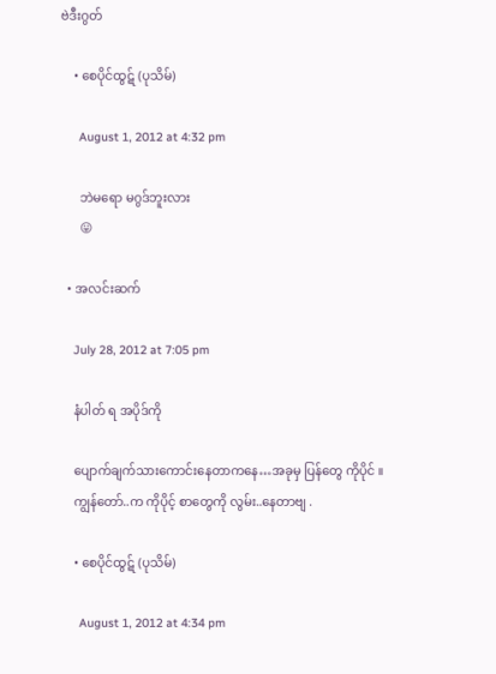ဗဲဒီးဂွတ်

    • စေပိုင်ထွဋ် (ပုသိမ်)

      August 1, 2012 at 4:32 pm

      ဘဲမရော မဂွဒ်ဘူးလား
      😛

  • အလင်းဆက်

    July 28, 2012 at 7:05 pm

    နံပါတ် ရ အပိုဒ်ကို

    ပျောက်ချက်သားကောင်းနေတာကနေ…အခုမှ ပြန်တွေ ကိုပိုင် ။
    ကျွန်တော်..က ကိုပိုင့် စာတွေကို လွမ်း..နေတာဗျ .

    • စေပိုင်ထွဋ် (ပုသိမ်)

      August 1, 2012 at 4:34 pm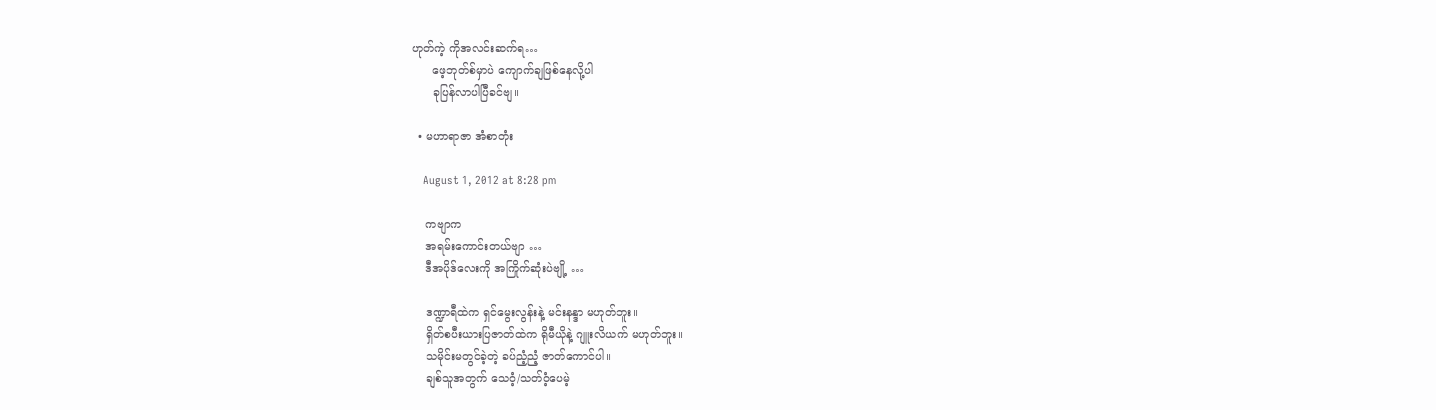ဟုတ်ကဲ့ ကိုအလင်းဆက်ရ…
      ဖေ့ဘုတ်စ်မှာပဲ ကျောက်ချဖြစ်နေလို့ပါ
      ခုပြန်လာပါပြီခင်ဗျ။

  • မဟာရာဇာ အံစာတုံး

    August 1, 2012 at 8:28 pm

    ကဗျာက
    အရမ်းကောင်းတယ်ဗျာ …
    ဒီအပိုဒ်လေးကို အကြိုက်ဆုံးပဲဗျို့ …

    ဒဏ္ဍာရီထဲက ရှင်မွေးလွန်းနဲ့ မင်းနန္ဒာ မဟုတ်ဘူး။
    ရှိတ်စပီးယားပြဇာတ်ထဲက ရိုမီယိုနဲ့ ဂျူးလိယက် မဟုတ်ဘူး။
    သမိုင်းမတွင်ခဲ့တဲ့ ခပ်ညံ့ညံ့ ဇာတ်ကောင်ပါ။
    ချစ်သူအတွက် သေဝံ့/သတ်ဝံ့ပေမဲ့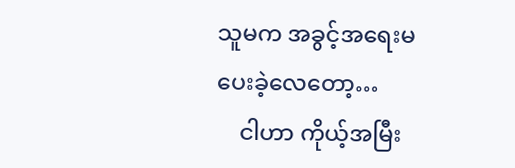သူမက အခွင့်အရေးမပေးခဲ့လေတော့…
    ငါဟာ ကိုယ့်အမြီး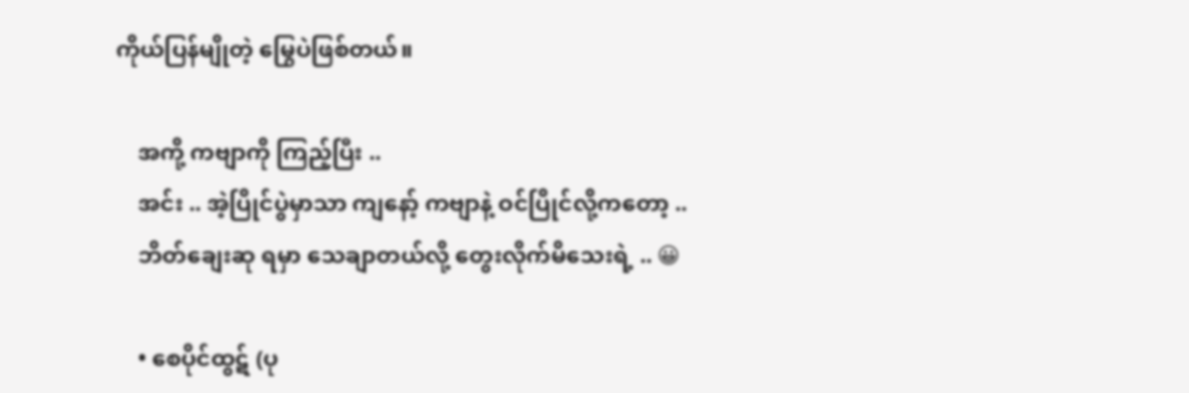ကိုယ်ပြန်မျိုတဲ့ မြွေပဲဖြစ်တယ်။

    အကို့ ကဗျာကို ကြည့်ပြီး ..
    အင်း .. အဲ့ပြိုင်ပွဲမှာသာ ကျနော့် ကဗျာနဲ့ ဝင်ပြိုင်လို့ကတော့ ..
    ဘိတ်ချေးဆု ရမှာ သေချာတယ်လို့ တွေးလိုက်မိသေးရဲ့ .. 😀

    • စေပိုင်ထွဋ် (ပု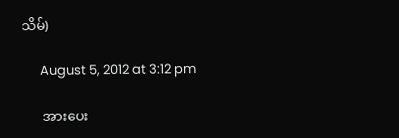သိမ်)

      August 5, 2012 at 3:12 pm

      အားပေး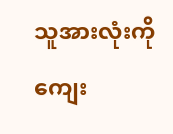သူအားလုံးကို ကျေး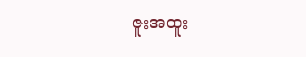ဇူးအထူး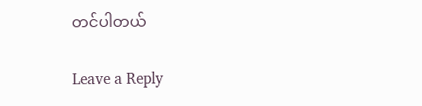တင်ပါတယ်

Leave a Reply